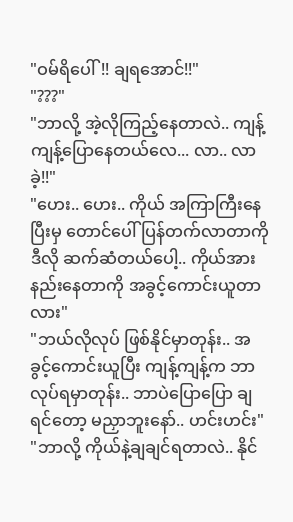"ဝမ်ရိပေါ်!! ချရအောင်!!"
"???"
"ဘာလို့ အဲ့လိုကြည့်နေတာလဲ.. ကျန့်ကျန့်ပြောနေတယ်လေ... လာ.. လာခဲ့!!"
"ဟေး.. ဟေး.. ကိုယ် အကြာကြီးနေပြီးမှ တောင်ပေါ် ပြန်တက်လာတာကို ဒီလို ဆက်ဆံတယ်ပေါ့.. ကိုယ်အားနည်းနေတာကို အခွင့်ကောင်းယူတာလား"
"ဘယ်လိုလုပ် ဖြစ်နိုင်မှာတုန်း.. အခွင့်ကောင်းယူပြီး ကျန့်ကျန့်က ဘာလုပ်ရမှာတုန်း.. ဘာပဲပြောပြော ချရင်တော့ မညှာဘူးနော်.. ဟင်းဟင်း"
"ဘာလို့ ကိုယ်နဲ့ချချင်ရတာလဲ.. နိုင်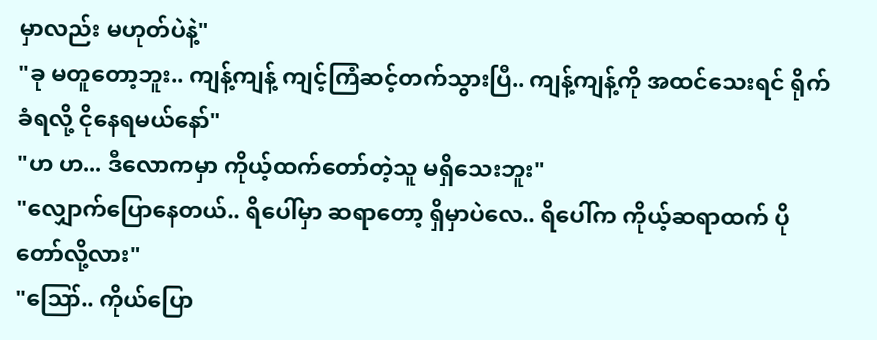မှာလည်း မဟုတ်ပဲနဲ့"
"ခု မတူတော့ဘူး.. ကျန့်ကျန့် ကျင့်ကြံဆင့်တက်သွားပြီ.. ကျန့်ကျန့်ကို အထင်သေးရင် ရိုက်ခံရလို့ ငိုနေရမယ်နော်"
"ဟ ဟ... ဒီလောကမှာ ကိုယ့်ထက်တော်တဲ့သူ မရှိသေးဘူး"
"လျှောက်ပြောနေတယ်.. ရိပေါ်မှာ ဆရာတော့ ရှိမှာပဲလေ.. ရိပေါ်က ကိုယ့်ဆရာထက် ပိုတော်လို့လား"
"ဪ.. ကိုယ်ပြော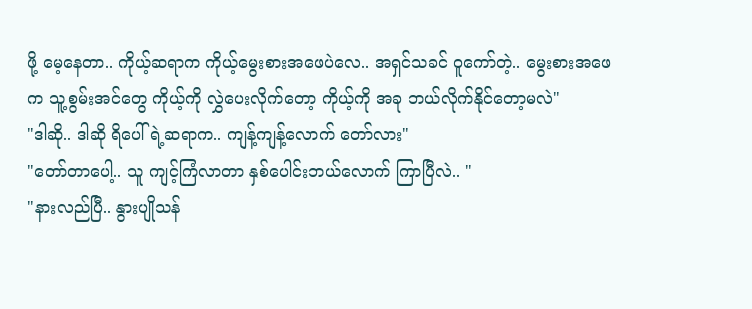ဖို့ မေ့နေတာ.. ကိုယ့်ဆရာက ကိုယ့်မွေးစားအဖေပဲလေ.. အရှင်သခင် ဝူကော်တဲ့.. မွေးစားအဖေက သူ့စွမ်းအင်တွေ ကိုယ့်ကို လွှဲပေးလိုက်တော့ ကိုယ့်ကို အခု ဘယ်လိုက်နိုင်တော့မလဲ"
"ဒါဆို.. ဒါဆို ရိပေါ်ရဲ့ဆရာက.. ကျန့်ကျန့်လောက် တော်လား"
"တော်တာပေါ့.. သူ ကျင့်ကြံလာတာ နှစ်ပေါင်းဘယ်လောက် ကြာပြီလဲ.. "
"နားလည်ပြီ.. နွားပျိုသန်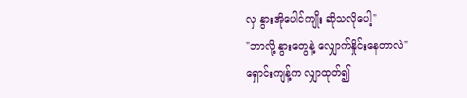လှ နွားအိုပေါင်ကျိုး ဆိုသလိုပေါ့"
"ဘာလို့ နွားတွေနဲ့ လျှောက်နှိုင်းနေတာလဲ"
ရှောင်းကျန့်က လျှာထုတ်၍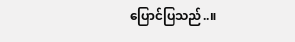ပြောင်ပြသည်..။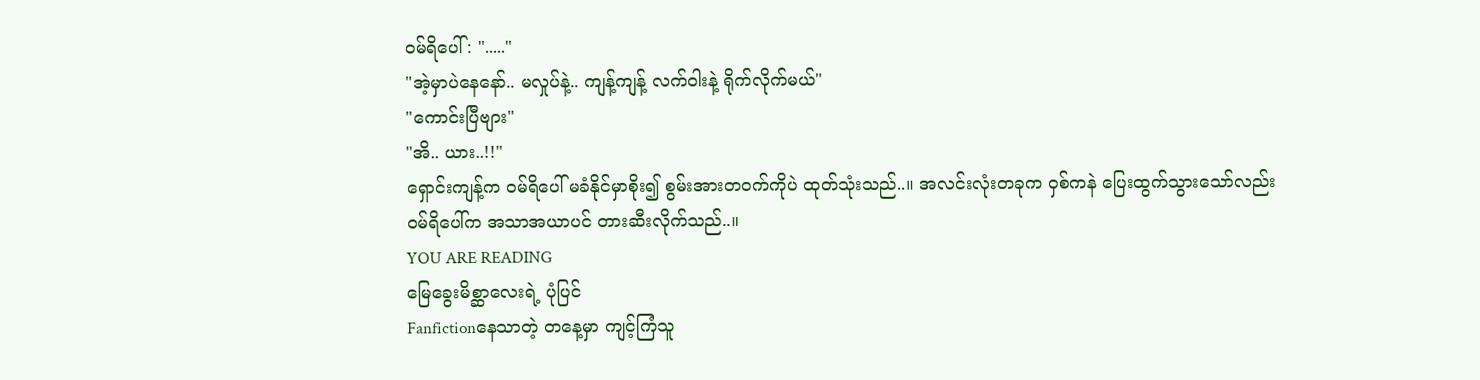ဝမ်ရိပေါ် : "....."
"အဲ့မှာပဲနေနော်.. မလှုပ်နဲ့.. ကျန့်ကျန့် လက်ဝါးနဲ့ ရိုက်လိုက်မယ်"
"ကောင်းပြီဗျား"
"အိ.. ယား..!!"
ရှောင်းကျန့်က ဝမ်ရိပေါ် မခံနိုင်မှာစိုး၍ စွမ်းအားတဝက်ကိုပဲ ထုတ်သုံးသည်..။ အလင်းလုံးတခုက ဝှစ်ကနဲ ပြေးထွက်သွားသော်လည်း ဝမ်ရိပေါ်က အသာအယာပင် တားဆီးလိုက်သည်..။
YOU ARE READING
မြေခွေးမိစ္ဆာလေးရဲ့ ပုံပြင်
Fanfictionနေသာတဲ့ တနေ့မှာ ကျင့်ကြံသူ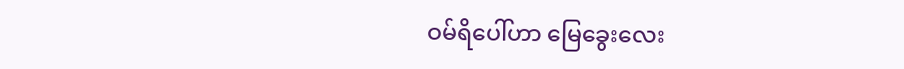ဝမ်ရိပေါ်ဟာ မြေခွေးလေး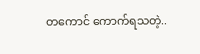တကောင် ကောက်ရသတဲ့..